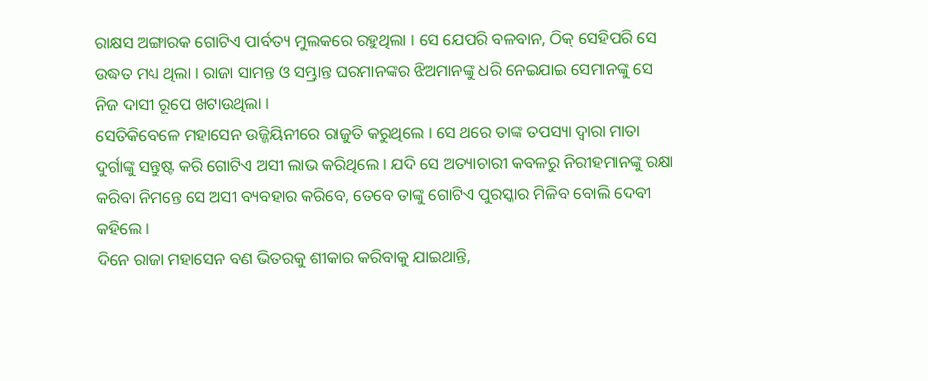ରାକ୍ଷସ ଅଙ୍ଗାରକ ଗୋଟିଏ ପାର୍ବତ୍ୟ ମୁଲକରେ ରହୁଥିଲା । ସେ ଯେପରି ବଳବାନ, ଠିକ୍ ସେହିପରି ସେ ଉଦ୍ଧତ ମଧ୍ୟ ଥିଲା । ରାଜା ସାମନ୍ତ ଓ ସମ୍ଭ୍ରାନ୍ତ ଘରମାନଙ୍କର ଝିଅମାନଙ୍କୁ ଧରି ନେଇଯାଇ ସେମାନଙ୍କୁ ସେ ନିଜ ଦାସୀ ରୂପେ ଖଟାଉଥିଲା ।
ସେତିକିବେଳେ ମହାସେନ ଉଜ୍ଜିୟିନୀରେ ରାଜୁତି କରୁଥିଲେ । ସେ ଥରେ ତାଙ୍କ ତପସ୍ୟା ଦ୍ୱାରା ମାତା ଦୁର୍ଗାଙ୍କୁ ସନ୍ତୁଷ୍ଟ କରି ଗୋଟିଏ ଅସୀ ଲାଭ କରିଥିଲେ । ଯଦି ସେ ଅତ୍ୟାଚାରୀ କବଳରୁ ନିରୀହମାନଙ୍କୁ ରକ୍ଷା କରିବା ନିମନ୍ତେ ସେ ଅସୀ ବ୍ୟବହାର କରିବେ, ତେବେ ତାଙ୍କୁ ଗୋଟିଏ ପୁରସ୍କାର ମିଳିବ ବୋଲି ଦେବୀ କହିଲେ ।
ଦିନେ ରାଜା ମହାସେନ ବଣ ଭିତରକୁ ଶୀକାର କରିବାକୁ ଯାଇଥାନ୍ତି,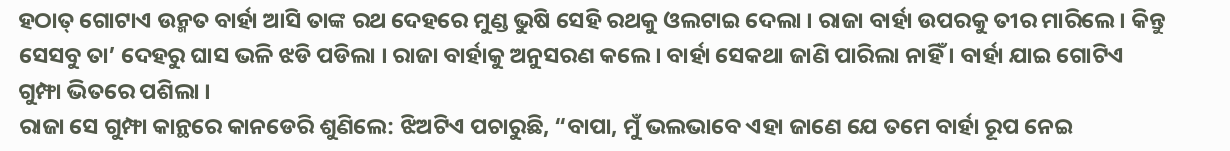ହଠାତ୍ ଗୋଟାଏ ଉନ୍ମତ ବାର୍ହା ଆସି ତାଙ୍କ ରଥ ଦେହରେ ମୁଣ୍ଡ ଭୁଷି ସେହି ରଥକୁ ଓଲଟାଇ ଦେଲା । ରାଜା ବାର୍ହା ଉପରକୁ ତୀର ମାରିଲେ । କିନ୍ତୁ ସେସବୁ ତା’ ଦେହରୁ ଘାସ ଭଳି ଝଡି ପଡିଲା । ରାଜା ବାର୍ହାକୁ ଅନୁସରଣ କଲେ । ବାର୍ହା ସେକଥା ଜାଣି ପାରିଲା ନାହିଁ । ବାର୍ହା ଯାଇ ଗୋଟିଏ ଗୁମ୍ଫା ଭିତରେ ପଶିଲା ।
ରାଜା ସେ ଗୁମ୍ଫା କାନ୍ଥରେ କାନଡେରି ଶୁଣିଲେ: ଝିଅଟିଏ ପଚାରୁଛି, “ବାପା, ମୁଁ ଭଲଭାବେ ଏହା ଜାଣେ ଯେ ତମେ ବାର୍ହା ରୂପ ନେଇ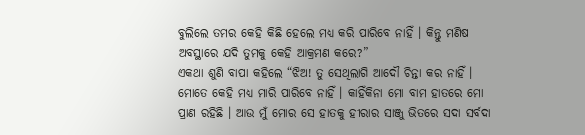ବୁଲିଲେ ତମର କେହି କିଛି ହେଲେ ମଧ୍ୟ କରି ପାରିବେ ନାହିଁ । କିନ୍ତୁ ମଣିଷ ଅବସ୍ଥାରେ ଯଦି ତୁମକୁ କେହି ଆକ୍ରମଣ କରେ?”
ଏକଥା ଶୁଣି ବାପା କହିଲେ “ଝିଅ! ତୁ ସେଥିଲାଗି ଆଦୌ ଚିନ୍ତା କର ନାହିଁ । ମୋତେ କେହି ମଧ୍ୟ ମାରି ପାରିବେ ନାହିଁ । କାହିଁକିନା ମୋ ବାମ ହାତରେ ମୋ ପ୍ରାଣ ରହିଛି । ଆଉ ମୁଁ ମୋର ସେ ହାତକୁ ହୀରାର ସାଞ୍ଜୁ ଭିତରେ ସଦା ସର୍ବଦା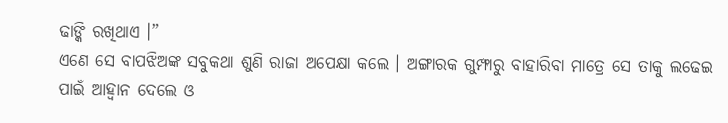ଢାଙ୍କି ରଖିଥାଏ ।”
ଏଣେ ସେ ବାପଝିଅଙ୍କ ସବୁକଥା ଶୁଣି ରାଜା ଅପେକ୍ଷା କଲେ । ଅଙ୍ଗାରକ ଗୁମ୍ଫାରୁ ବାହାରିବା ମାତ୍ରେ ସେ ତାକୁ ଲଢେଇ ପାଇଁ ଆହ୍ୱାନ ଦେଲେ ଓ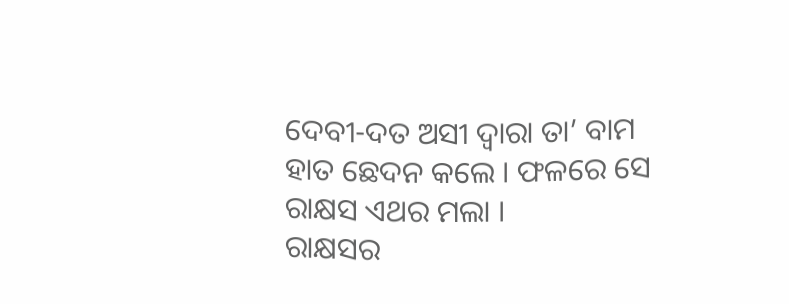ଦେବୀ-ଦତ ଅସୀ ଦ୍ୱାରା ତା’ ବାମ ହାତ ଛେଦନ କଲେ । ଫଳରେ ସେ ରାକ୍ଷସ ଏଥର ମଲା ।
ରାକ୍ଷସର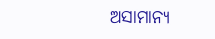ଅସାମାନ୍ୟ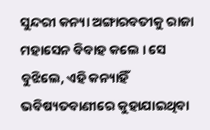ସୁନ୍ଦରୀ କନ୍ୟା ଅଙ୍ଗାରବତୀକୁ ରାଜା ମହାସେନ ବିବାହ କଲେ । ସେ ବୁଝିଲେ, ଏହି କନ୍ୟାହିଁ ଭବିଷ୍ୟତବାଣୀରେ କୁହାଯାଇଥିବା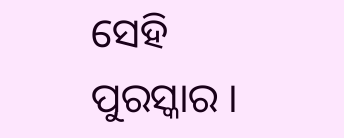ସେହି ପୁରସ୍କାର ।